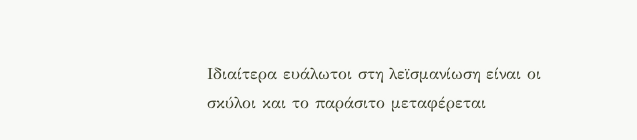Ιδιαίτερα ευάλωτοι στη λεϊσμανίωση είναι οι σκύλοι και το παράσιτο μεταφέρεται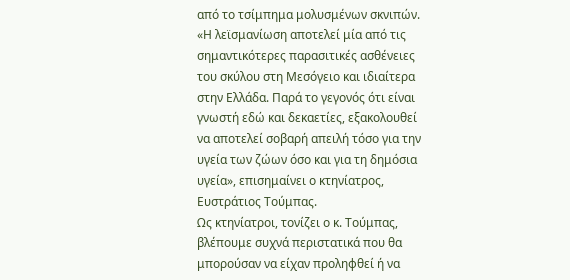από το τσίμπημα μολυσμένων σκνιπών.
«Η λεϊσμανίωση αποτελεί μία από τις σημαντικότερες παρασιτικές ασθένειες του σκύλου στη Μεσόγειο και ιδιαίτερα στην Ελλάδα. Παρά το γεγονός ότι είναι γνωστή εδώ και δεκαετίες, εξακολουθεί να αποτελεί σοβαρή απειλή τόσο για την υγεία των ζώων όσο και για τη δημόσια υγεία», επισημαίνει ο κτηνίατρος, Ευστράτιος Τούμπας.
Ως κτηνίατροι, τονίζει ο κ. Τούμπας, βλέπουμε συχνά περιστατικά που θα μπορούσαν να είχαν προληφθεί ή να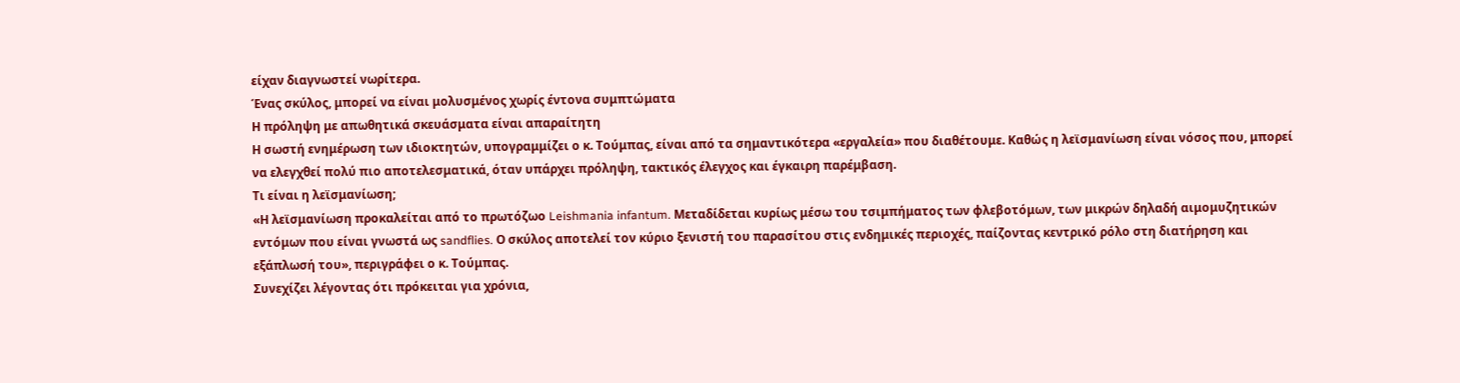είχαν διαγνωστεί νωρίτερα.
Ένας σκύλος, μπορεί να είναι μολυσμένος χωρίς έντονα συμπτώματα
Η πρόληψη με απωθητικά σκευάσματα είναι απαραίτητη
Η σωστή ενημέρωση των ιδιοκτητών, υπογραμμίζει ο κ. Τούμπας, είναι από τα σημαντικότερα «εργαλεία» που διαθέτουμε. Καθώς η λεϊσμανίωση είναι νόσος που, μπορεί να ελεγχθεί πολύ πιο αποτελεσματικά, όταν υπάρχει πρόληψη, τακτικός έλεγχος και έγκαιρη παρέμβαση.
Τι είναι η λεϊσμανίωση;
«Η λεϊσμανίωση προκαλείται από το πρωτόζωο Leishmania infantum. Μεταδίδεται κυρίως μέσω του τσιμπήματος των φλεβοτόμων, των μικρών δηλαδή αιμομυζητικών εντόμων που είναι γνωστά ως sandflies. Ο σκύλος αποτελεί τον κύριο ξενιστή του παρασίτου στις ενδημικές περιοχές, παίζοντας κεντρικό ρόλο στη διατήρηση και εξάπλωσή του», περιγράφει ο κ. Τούμπας.
Συνεχίζει λέγοντας ότι πρόκειται για χρόνια,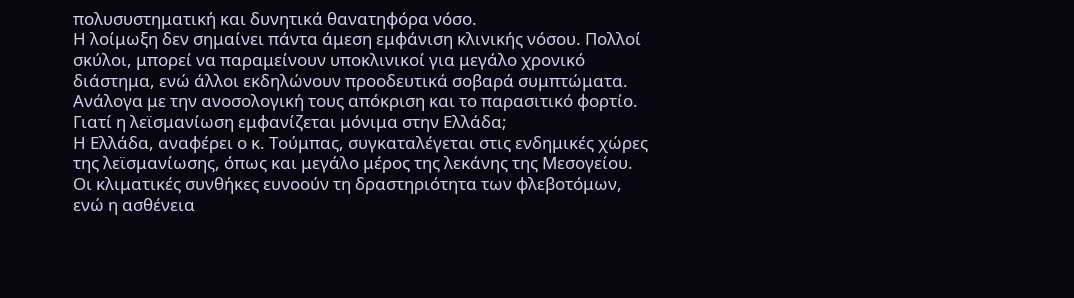πολυσυστηματική και δυνητικά θανατηφόρα νόσο.
Η λοίμωξη δεν σημαίνει πάντα άμεση εμφάνιση κλινικής νόσου. Πολλοί σκύλοι, μπορεί να παραμείνουν υποκλινικοί για μεγάλο χρονικό διάστημα, ενώ άλλοι εκδηλώνουν προοδευτικά σοβαρά συμπτώματα. Ανάλογα με την ανοσολογική τους απόκριση και το παρασιτικό φορτίο.
Γιατί η λεϊσμανίωση εμφανίζεται μόνιμα στην Ελλάδα;
Η Ελλάδα, αναφέρει ο κ. Τούμπας, συγκαταλέγεται στις ενδημικές χώρες της λεϊσμανίωσης, όπως και μεγάλο μέρος της λεκάνης της Μεσογείου. Οι κλιματικές συνθήκες ευνοούν τη δραστηριότητα των φλεβοτόμων, ενώ η ασθένεια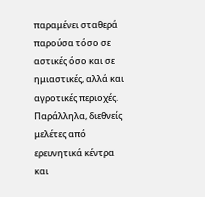παραμένει σταθερά παρούσα τόσο σε αστικές όσο και σε ημιαστικές, αλλά και αγροτικές περιοχές.
Παράλληλα, διεθνείς μελέτες από ερευνητικά κέντρα και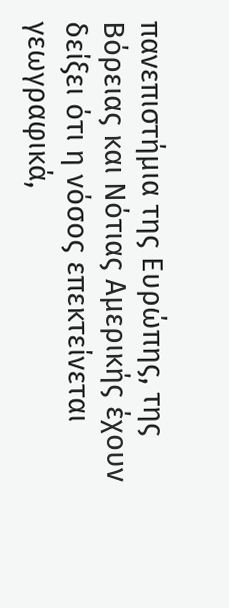πανεπιστήμια της Ευρώπης, της Βόρειας και Νότιας Αμερικής έχουν δείξει ότι η νόσος επεκτείνεται γεωγραφικά,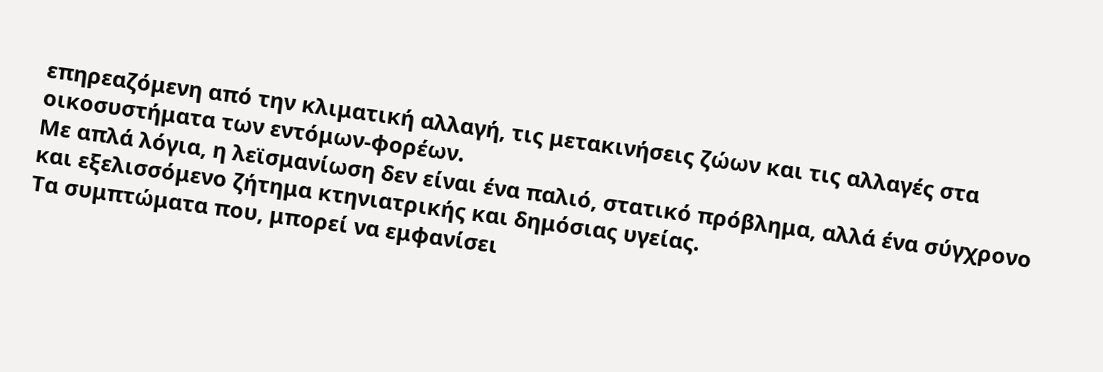επηρεαζόμενη από την κλιματική αλλαγή, τις μετακινήσεις ζώων και τις αλλαγές στα οικοσυστήματα των εντόμων-φορέων.
Με απλά λόγια, η λεϊσμανίωση δεν είναι ένα παλιό, στατικό πρόβλημα, αλλά ένα σύγχρονο και εξελισσόμενο ζήτημα κτηνιατρικής και δημόσιας υγείας.
Τα συμπτώματα που, μπορεί να εμφανίσει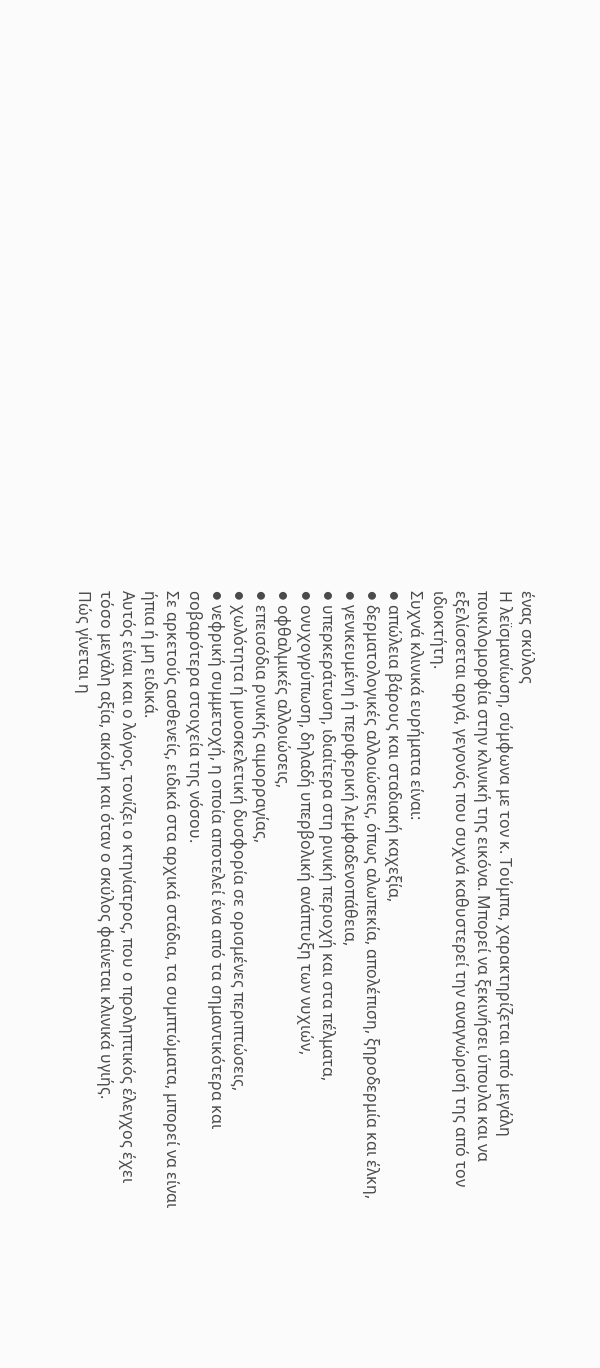ένας σκύλος
Η λεϊσμανίωση, σύμφωνα με τον κ. Τούμπα, χαρακτηρίζεται από μεγάλη ποικιλομορφία στην κλινική της εικόνα. Μπορεί να ξεκινήσει ύπουλα και να εξελίσσεται αργά, γεγονός που συχνά καθυστερεί την αναγνώρισή της από τον ιδιοκτήτη.
Συχνά κλινικά ευρήματα είναι:
● απώλεια βάρους και σταδιακή καχεξία,
● δερματολογικές αλλοιώσεις, όπως αλωπεκία, απολέπιση, ξηροδερμία και έλκη,
● γενικευμένη ή περιφερική λεμφαδενοπάθεια,
● υπερκεράτωση, ιδιαίτερα στη ρινική περιοχή και στα πέλματα,
● ονυχογρύπωση, δηλαδή υπερβολική ανάπτυξη των νυχιών,
● οφθαλμικές αλλοιώσεις,
● επεισόδια ρινικής αιμορραγίας,
● χωλότητα ή μυοσκελετική δυσφορία σε ορισμένες περιπτώσεις,
● νεφρική συμμετοχή, η οποία αποτελεί ένα από τα σημαντικότερα και σοβαρότερα στοιχεία της νόσου.
Σε αρκετούς ασθενείς, ειδικά στα αρχικά στάδια, τα συμπτώματα, μπορεί να είναι ήπια ή μη ειδικά.
Αυτός είναι και ο λόγος, τονίζει ο κτηνίατρος, που ο προληπτικός έλεγχος έχει τόσο μεγάλη αξία, ακόμη και όταν ο σκύλος φαίνεται κλινικά υγιής.
Πώς γίνεται η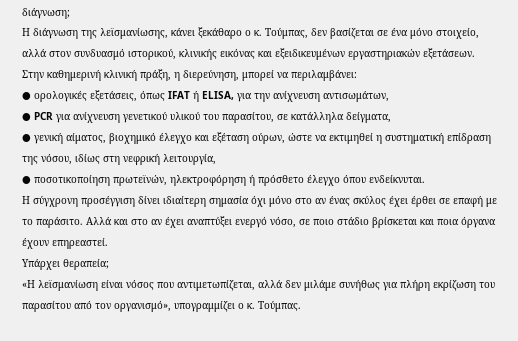διάγνωση;
Η διάγνωση της λεϊσμανίωσης, κάνει ξεκάθαρο ο κ. Τούμπας, δεν βασίζεται σε ένα μόνο στοιχείο, αλλά στον συνδυασμό ιστορικού, κλινικής εικόνας και εξειδικευμένων εργαστηριακών εξετάσεων.
Στην καθημερινή κλινική πράξη, η διερεύνηση, μπορεί να περιλαμβάνει:
● ορολογικές εξετάσεις, όπως IFAT ή ELISA, για την ανίχνευση αντισωμάτων,
● PCR για ανίχνευση γενετικού υλικού του παρασίτου, σε κατάλληλα δείγματα,
● γενική αίματος, βιοχημικό έλεγχο και εξέταση ούρων, ώστε να εκτιμηθεί η συστηματική επίδραση της νόσου, ιδίως στη νεφρική λειτουργία,
● ποσοτικοποίηση πρωτεϊνών, ηλεκτροφόρηση ή πρόσθετο έλεγχο όπου ενδείκνυται.
Η σύγχρονη προσέγγιση δίνει ιδιαίτερη σημασία όχι μόνο στο αν ένας σκύλος έχει έρθει σε επαφή με το παράσιτο. Αλλά και στο αν έχει αναπτύξει ενεργό νόσο, σε ποιο στάδιο βρίσκεται και ποια όργανα έχουν επηρεαστεί.
Υπάρχει θεραπεία;
«Η λεϊσμανίωση είναι νόσος που αντιμετωπίζεται, αλλά δεν μιλάμε συνήθως για πλήρη εκρίζωση του παρασίτου από τον οργανισμό», υπογραμμίζει ο κ. Τούμπας.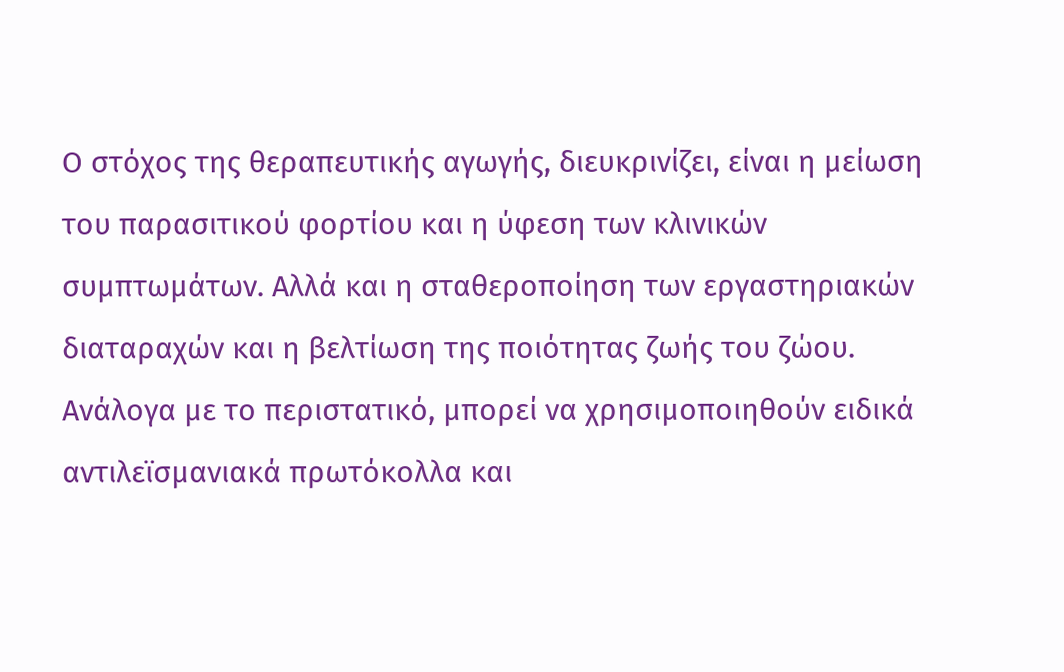Ο στόχος της θεραπευτικής αγωγής, διευκρινίζει, είναι η μείωση του παρασιτικού φορτίου και η ύφεση των κλινικών συμπτωμάτων. Αλλά και η σταθεροποίηση των εργαστηριακών διαταραχών και η βελτίωση της ποιότητας ζωής του ζώου.
Ανάλογα με το περιστατικό, μπορεί να χρησιμοποιηθούν ειδικά αντιλεϊσμανιακά πρωτόκολλα και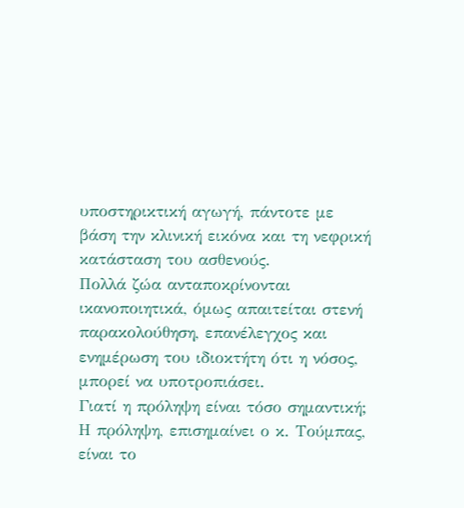υποστηρικτική αγωγή, πάντοτε με βάση την κλινική εικόνα και τη νεφρική κατάσταση του ασθενούς.
Πολλά ζώα ανταποκρίνονται ικανοποιητικά, όμως απαιτείται στενή παρακολούθηση, επανέλεγχος και ενημέρωση του ιδιοκτήτη ότι η νόσος, μπορεί να υποτροπιάσει.
Γιατί η πρόληψη είναι τόσο σημαντική;
Η πρόληψη, επισημαίνει ο κ. Τούμπας, είναι το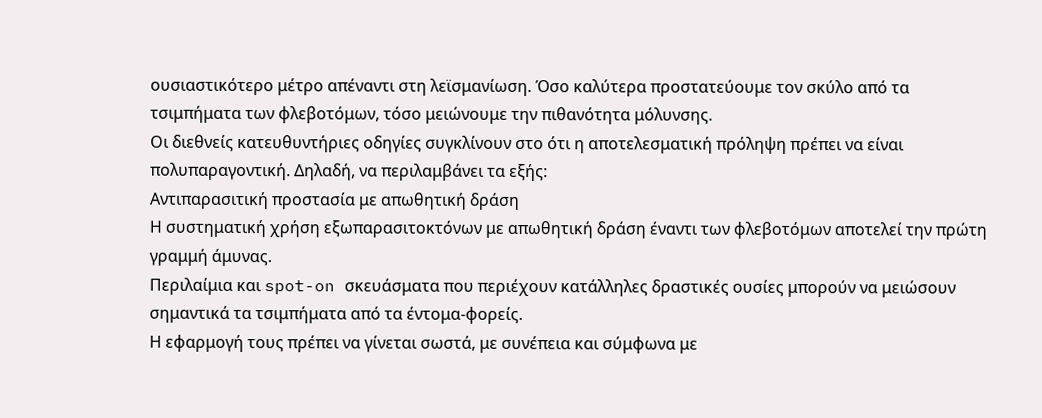ουσιαστικότερο μέτρο απέναντι στη λεϊσμανίωση. Όσο καλύτερα προστατεύουμε τον σκύλο από τα τσιμπήματα των φλεβοτόμων, τόσο μειώνουμε την πιθανότητα μόλυνσης.
Οι διεθνείς κατευθυντήριες οδηγίες συγκλίνουν στο ότι η αποτελεσματική πρόληψη πρέπει να είναι πολυπαραγοντική. Δηλαδή, να περιλαμβάνει τα εξής:
Αντιπαρασιτική προστασία με απωθητική δράση
Η συστηματική χρήση εξωπαρασιτοκτόνων με απωθητική δράση έναντι των φλεβοτόμων αποτελεί την πρώτη γραμμή άμυνας.
Περιλαίμια και spot-on σκευάσματα που περιέχουν κατάλληλες δραστικές ουσίες μπορούν να μειώσουν σημαντικά τα τσιμπήματα από τα έντομα-φορείς.
Η εφαρμογή τους πρέπει να γίνεται σωστά, με συνέπεια και σύμφωνα με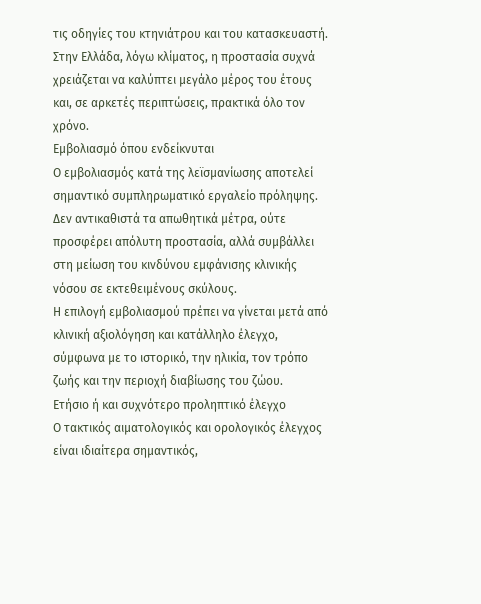τις οδηγίες του κτηνιάτρου και του κατασκευαστή.
Στην Ελλάδα, λόγω κλίματος, η προστασία συχνά χρειάζεται να καλύπτει μεγάλο μέρος του έτους και, σε αρκετές περιπτώσεις, πρακτικά όλο τον χρόνο.
Εμβολιασμό όπου ενδείκνυται
Ο εμβολιασμός κατά της λεϊσμανίωσης αποτελεί σημαντικό συμπληρωματικό εργαλείο πρόληψης. Δεν αντικαθιστά τα απωθητικά μέτρα, ούτε προσφέρει απόλυτη προστασία, αλλά συμβάλλει στη μείωση του κινδύνου εμφάνισης κλινικής νόσου σε εκτεθειμένους σκύλους.
Η επιλογή εμβολιασμού πρέπει να γίνεται μετά από κλινική αξιολόγηση και κατάλληλο έλεγχο, σύμφωνα με το ιστορικό, την ηλικία, τον τρόπο ζωής και την περιοχή διαβίωσης του ζώου.
Ετήσιο ή και συχνότερο προληπτικό έλεγχο
Ο τακτικός αιματολογικός και ορολογικός έλεγχος είναι ιδιαίτερα σημαντικός,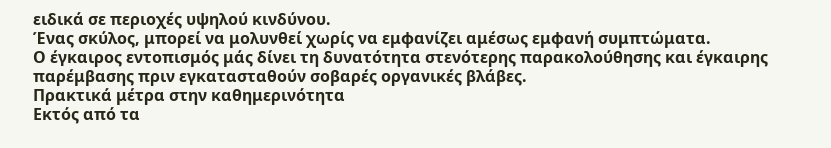ειδικά σε περιοχές υψηλού κινδύνου.
Ένας σκύλος, μπορεί να μολυνθεί χωρίς να εμφανίζει αμέσως εμφανή συμπτώματα.
Ο έγκαιρος εντοπισμός μάς δίνει τη δυνατότητα στενότερης παρακολούθησης και έγκαιρης παρέμβασης πριν εγκατασταθούν σοβαρές οργανικές βλάβες.
Πρακτικά μέτρα στην καθημερινότητα
Εκτός από τα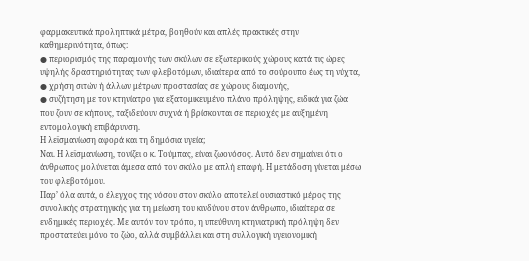φαρμακευτικά προληπτικά μέτρα, βοηθούν και απλές πρακτικές στην καθημερινότητα, όπως:
● περιορισμός της παραμονής των σκύλων σε εξωτερικούς χώρους κατά τις ώρες υψηλής δραστηριότητας των φλεβοτόμων, ιδιαίτερα από το σούρουπο έως τη νύχτα,
● χρήση σιτών ή άλλων μέτρων προστασίας σε χώρους διαμονής,
● συζήτηση με τον κτηνίατρο για εξατομικευμένο πλάνο πρόληψης, ειδικά για ζώα που ζουν σε κήπους, ταξιδεύουν συχνά ή βρίσκονται σε περιοχές με αυξημένη εντομολογική επιβάρυνση.
Η λεϊσμανίωση αφορά και τη δημόσια υγεία;
Ναι. Η λεϊσμανίωση, τονίζει ο κ. Τούμπας, είναι ζωονόσος. Αυτό δεν σημαίνει ότι ο άνθρωπος μολύνεται άμεσα από τον σκύλο με απλή επαφή. Η μετάδοση γίνεται μέσω του φλεβοτόμου.
Παρ’ όλα αυτά, ο έλεγχος της νόσου στον σκύλο αποτελεί ουσιαστικό μέρος της συνολικής στρατηγικής για τη μείωση του κινδύνου στον άνθρωπο, ιδιαίτερα σε ενδημικές περιοχές. Με αυτόν τον τρόπο, η υπεύθυνη κτηνιατρική πρόληψη δεν προστατεύει μόνο το ζώο, αλλά συμβάλλει και στη συλλογική υγειονομική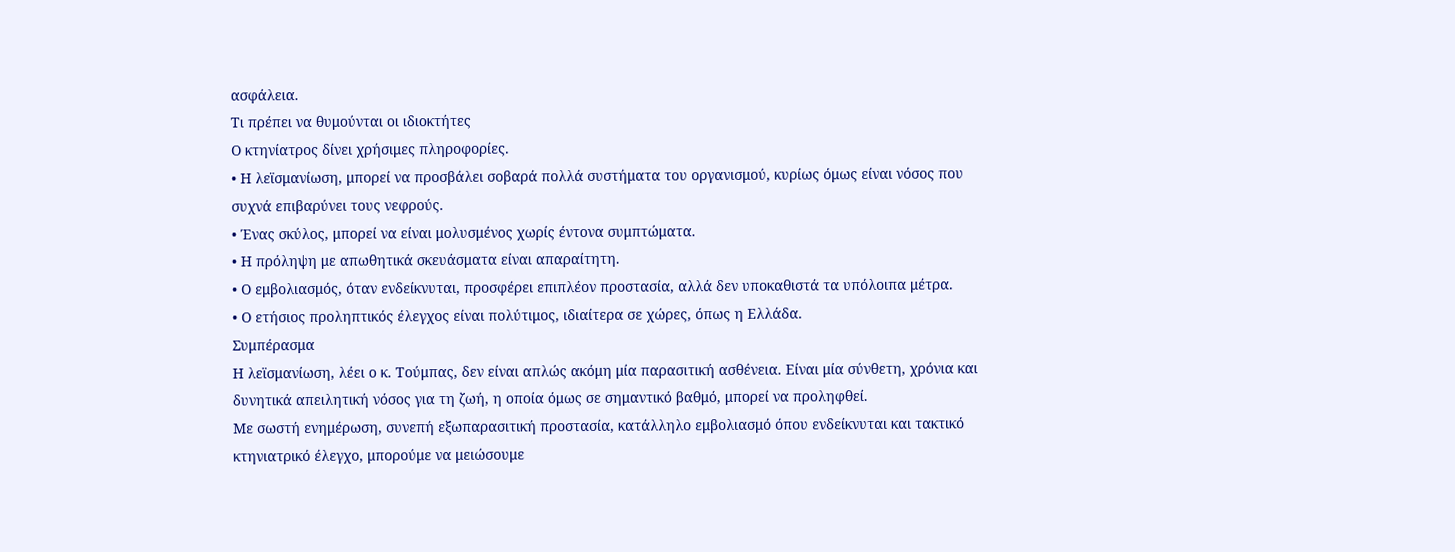ασφάλεια.
Τι πρέπει να θυμούνται οι ιδιοκτήτες
Ο κτηνίατρος δίνει χρήσιμες πληροφορίες.
• Η λεϊσμανίωση, μπορεί να προσβάλει σοβαρά πολλά συστήματα του οργανισμού, κυρίως όμως είναι νόσος που συχνά επιβαρύνει τους νεφρούς.
• Ένας σκύλος, μπορεί να είναι μολυσμένος χωρίς έντονα συμπτώματα.
• Η πρόληψη με απωθητικά σκευάσματα είναι απαραίτητη.
• Ο εμβολιασμός, όταν ενδείκνυται, προσφέρει επιπλέον προστασία, αλλά δεν υποκαθιστά τα υπόλοιπα μέτρα.
• Ο ετήσιος προληπτικός έλεγχος είναι πολύτιμος, ιδιαίτερα σε χώρες, όπως η Ελλάδα.
Συμπέρασμα
Η λεϊσμανίωση, λέει ο κ. Τούμπας, δεν είναι απλώς ακόμη μία παρασιτική ασθένεια. Είναι μία σύνθετη, χρόνια και δυνητικά απειλητική νόσος για τη ζωή, η οποία όμως σε σημαντικό βαθμό, μπορεί να προληφθεί.
Με σωστή ενημέρωση, συνεπή εξωπαρασιτική προστασία, κατάλληλο εμβολιασμό όπου ενδείκνυται και τακτικό κτηνιατρικό έλεγχο, μπορούμε να μειώσουμε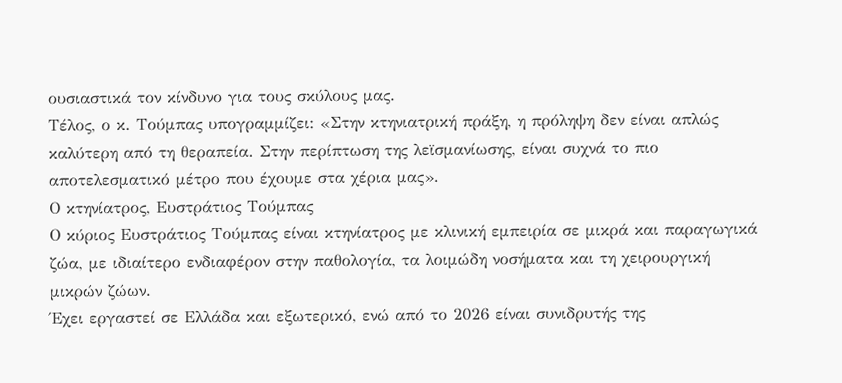ουσιαστικά τον κίνδυνο για τους σκύλους μας.
Τέλος, ο κ. Τούμπας υπογραμμίζει: «Στην κτηνιατρική πράξη, η πρόληψη δεν είναι απλώς καλύτερη από τη θεραπεία. Στην περίπτωση της λεϊσμανίωσης, είναι συχνά το πιο αποτελεσματικό μέτρο που έχουμε στα χέρια μας».
Ο κτηνίατρος, Ευστράτιος Τούμπας
Ο κύριος Ευστράτιος Τούμπας είναι κτηνίατρος με κλινική εμπειρία σε μικρά και παραγωγικά ζώα, με ιδιαίτερο ενδιαφέρον στην παθολογία, τα λοιμώδη νοσήματα και τη χειρουργική μικρών ζώων.
Έχει εργαστεί σε Ελλάδα και εξωτερικό, ενώ από το 2026 είναι συνιδρυτής της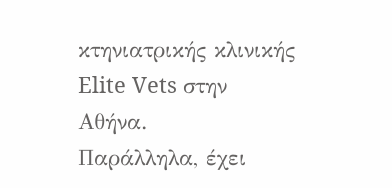κτηνιατρικής κλινικής Elite Vets στην Αθήνα.
Παράλληλα, έχει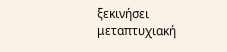ξεκινήσει μεταπτυχιακή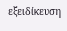εξειδίκευση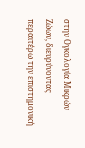στην Ογκολογία Μικρών Ζώων, διευρύνοντας περαιτέρω την επιστημονική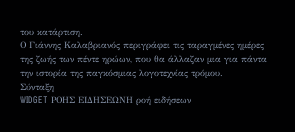του κατάρτιση.
Ο Γιάννης Καλαβριανός περιγράφει τις ταραγμένες ημέρες της ζωής των πέντε ηρώων, που θα άλλαζαν μια για πάντα την ιστορία της παγκόσμιας λογοτεχνίας τρόμου.
Σύνταξη
WIDGET ΡΟΗΣ ΕΙΔΗΣΕΩΝΗ ροή ειδήσεων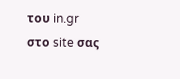του in.gr στο site σας